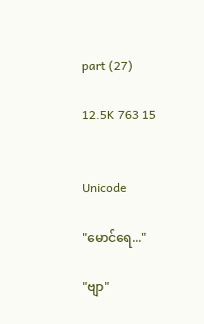part (27)

12.5K 763 15


Unicode

"မောင်ရေ..."

"ဗျာ"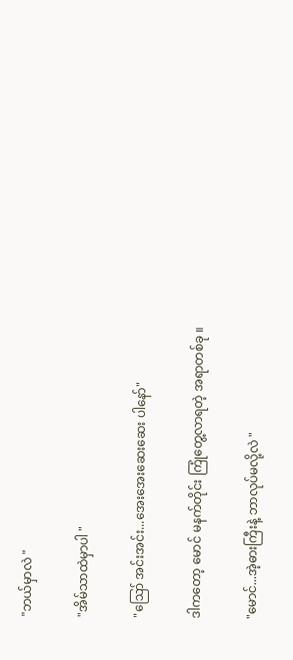"ဘယ်မှာလဲ "

"အိမ်သာထဲမှာပါ "

"ဪ အင်းအင်း...အေးအေးဆေးဆေး ပါနော်"

ဒါကတော့ မောင် မနက်တိုင်း ကြုံတွေ့လာရတဲ့ အရာတစ်ခု ။

"မောင်...အဲ့ဓားကြီးနဲ့ ဘာလုပ်မလို့လဲ "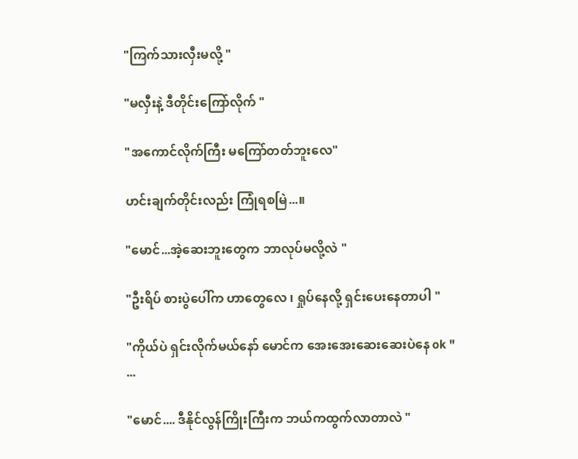"ကြက်သားလှီးမလို့ "

"မလှီးနဲ့ ဒီတိုင်းကြော်လိုက် "

"အကောင်လိုက်ကြီး မကြော်တတ်ဘူးလေ"

ဟင်းချက်တိုင်းလည်း ကြုံရစမြဲ...။

"မောင်...အဲ့ဆေးဘူးတွေက ဘာလုပ်မလို့လဲ "

"ဦးရိပ် စားပွဲပေါ်က ဟာတွေလေ ၊ ရှုပ်နေလို့ ရှင်းပေးနေတာပါ "

"ကိုယ်ပဲ ရှင်းလိုက်မယ်နော် မောင်က အေးအေးဆေးဆေးပဲနေ ok "
...

"မောင်.... ဒီနိုင်လွန်ကြိုးကြီးက ဘယ်ကထွက်လာတာလဲ "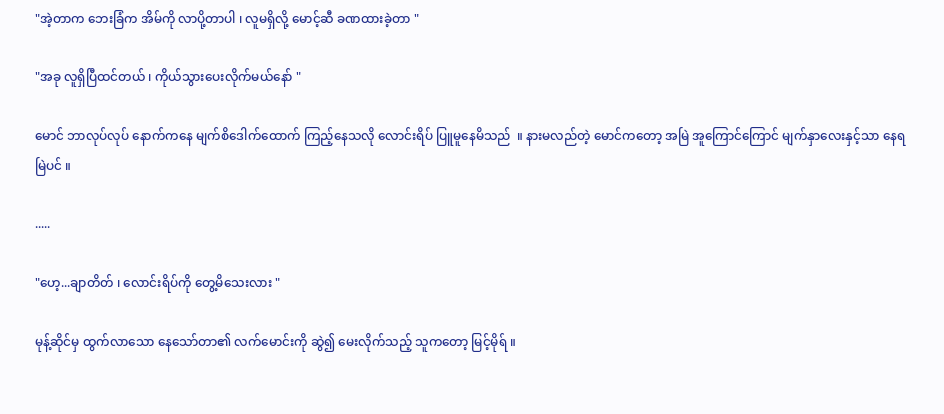"အဲ့တာက ဘေးခြံက အိမ်ကို လာပို့တာပါ ၊ လူမရှိလို့ မောင့်ဆီ ခဏထားခဲ့တာ "

"အခု လူရှိပြီထင်တယ် ၊ ကိုယ်သွားပေးလိုက်မယ်နော် "

မောင် ဘာလုပ်လုပ် နောက်ကနေ မျက်စိဒေါက်ထောက် ကြည့်နေသလို လောင်းရိပ် ပြူမူနေမိသည်  ။ နားမလည်တဲ့ မောင်ကတော့ အမြဲ အူကြောင်ကြောင် မျက်နှာလေးနှင့်သာ နေရမြဲပင် ။

.....

"ဟေ့...ချာတိတ် ၊ လောင်းရိပ်ကို တွေ့မိသေးလား "

မုန့်ဆိုင်မှ ထွက်လာသော နေသော်တာ၏ လက်မောင်းကို ဆွဲ၍ မေးလိုက်သည့် သူကတော့ မြင့်မိုရ် ။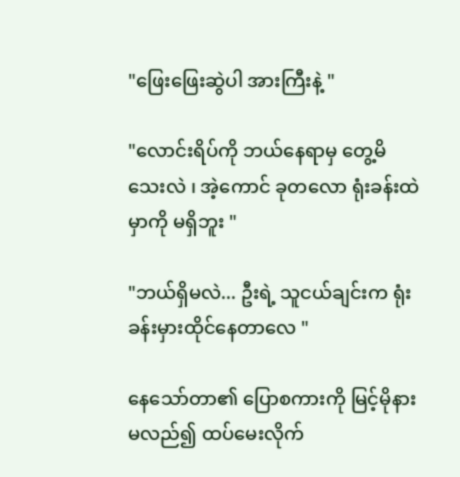"ဖြေးဖြေးဆွဲပါ အားကြီးနဲ့ "

"လောင်းရိပ်ကို ဘယ်နေရာမှ တွေ့မိသေးလဲ ၊ အဲ့ကောင် ခုတလော ရုံးခန်းထဲမှာကို မရှိဘူး "

"ဘယ်ရှိမလဲ... ဦးရဲ့ သူငယ်ချင်းက ရုံးခန်းမှားထိုင်နေတာလေ "

နေသော်တာ၏ ပြောစကားကို မြင့်မိုနားမလည်၍ ထပ်မေးလိုက်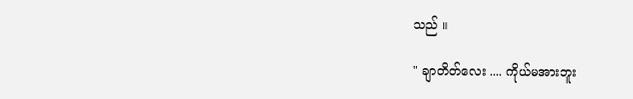သည် ။

" ချာတိတ်လေး .... ကိုယ်မအားဘူး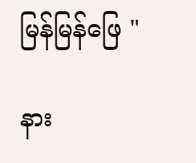မြန်မြန်ဖြေ "

နား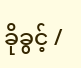ခိုခွင့် /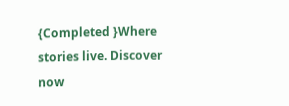{Completed }Where stories live. Discover now